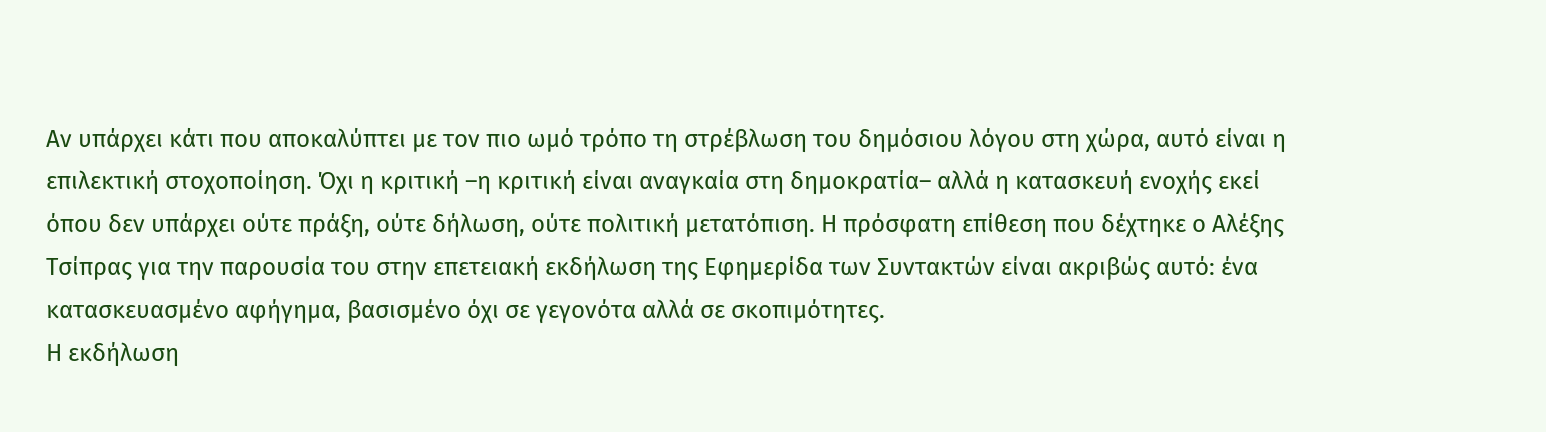Αν υπάρχει κάτι που αποκαλύπτει με τον πιο ωμό τρόπο τη στρέβλωση του δημόσιου λόγου στη χώρα, αυτό είναι η επιλεκτική στοχοποίηση. Όχι η κριτική –η κριτική είναι αναγκαία στη δημοκρατία– αλλά η κατασκευή ενοχής εκεί όπου δεν υπάρχει ούτε πράξη, ούτε δήλωση, ούτε πολιτική μετατόπιση. Η πρόσφατη επίθεση που δέχτηκε ο Αλέξης Τσίπρας για την παρουσία του στην επετειακή εκδήλωση της Εφημερίδα των Συντακτών είναι ακριβώς αυτό: ένα κατασκευασμένο αφήγημα, βασισμένο όχι σε γεγονότα αλλά σε σκοπιμότητες.
Η εκδήλωση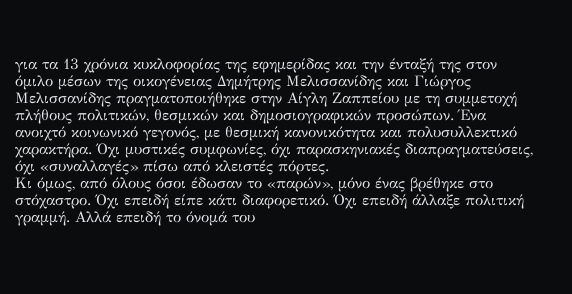για τα 13 χρόνια κυκλοφορίας της εφημερίδας και την ένταξή της στον όμιλο μέσων της οικογένειας Δημήτρης Μελισσανίδης και Γιώργος Μελισσανίδης πραγματοποιήθηκε στην Αίγλη Ζαππείου με τη συμμετοχή πλήθους πολιτικών, θεσμικών και δημοσιογραφικών προσώπων. Ένα ανοιχτό κοινωνικό γεγονός, με θεσμική κανονικότητα και πολυσυλλεκτικό χαρακτήρα. Όχι μυστικές συμφωνίες, όχι παρασκηνιακές διαπραγματεύσεις, όχι «συναλλαγές» πίσω από κλειστές πόρτες.
Κι όμως, από όλους όσοι έδωσαν το «παρών», μόνο ένας βρέθηκε στο στόχαστρο. Όχι επειδή είπε κάτι διαφορετικό. Όχι επειδή άλλαξε πολιτική γραμμή. Αλλά επειδή το όνομά του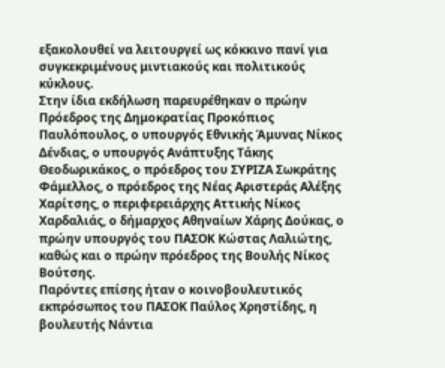εξακολουθεί να λειτουργεί ως κόκκινο πανί για συγκεκριμένους μιντιακούς και πολιτικούς κύκλους.
Στην ίδια εκδήλωση παρευρέθηκαν ο πρώην Πρόεδρος της Δημοκρατίας Προκόπιος Παυλόπουλος, ο υπουργός Εθνικής Άμυνας Νίκος Δένδιας, ο υπουργός Ανάπτυξης Τάκης Θεοδωρικάκος, ο πρόεδρος του ΣΥΡΙΖΑ Σωκράτης Φάμελλος, ο πρόεδρος της Νέας Αριστεράς Αλέξης Χαρίτσης, ο περιφερειάρχης Αττικής Νίκος Χαρδαλιάς, ο δήμαρχος Αθηναίων Χάρης Δούκας, ο πρώην υπουργός του ΠΑΣΟΚ Κώστας Λαλιώτης, καθώς και ο πρώην πρόεδρος της Βουλής Νίκος Βούτσης.
Παρόντες επίσης ήταν ο κοινοβουλευτικός εκπρόσωπος του ΠΑΣΟΚ Παύλος Χρηστίδης, η βουλευτής Νάντια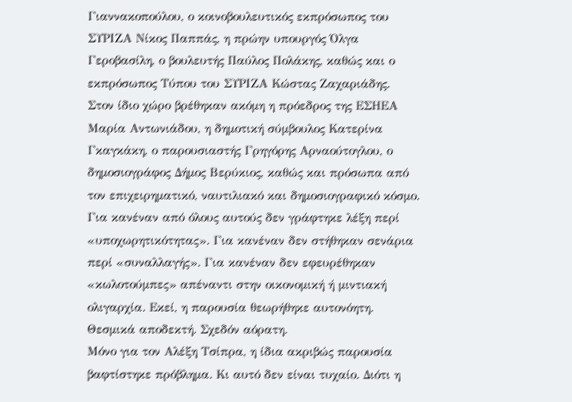Γιαννακοπούλου, ο κοινοβουλευτικός εκπρόσωπος του ΣΥΡΙΖΑ Νίκος Παππάς, η πρώην υπουργός Όλγα Γεροβασίλη, ο βουλευτής Παύλος Πολάκης, καθώς και ο εκπρόσωπος Τύπου του ΣΥΡΙΖΑ Κώστας Ζαχαριάδης.
Στον ίδιο χώρο βρέθηκαν ακόμη η πρόεδρος της ΕΣΗΕΑ Μαρία Αντωνιάδου, η δημοτική σύμβουλος Κατερίνα Γκαγκάκη, ο παρουσιαστής Γρηγόρης Αρναούτογλου, ο δημοσιογράφος Δήμος Βερύκιος, καθώς και πρόσωπα από τον επιχειρηματικό, ναυτιλιακό και δημοσιογραφικό κόσμο.
Για κανέναν από όλους αυτούς δεν γράφτηκε λέξη περί «υποχωρητικότητας». Για κανέναν δεν στήθηκαν σενάρια περί «συναλλαγής». Για κανέναν δεν εφευρέθηκαν «κωλοτούμπες» απέναντι στην οικονομική ή μιντιακή ολιγαρχία. Εκεί, η παρουσία θεωρήθηκε αυτονόητη. Θεσμικά αποδεκτή. Σχεδόν αόρατη.
Μόνο για τον Αλέξη Τσίπρα, η ίδια ακριβώς παρουσία βαφτίστηκε πρόβλημα. Κι αυτό δεν είναι τυχαίο. Διότι η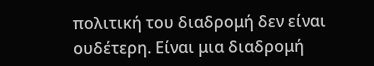πολιτική του διαδρομή δεν είναι ουδέτερη. Είναι μια διαδρομή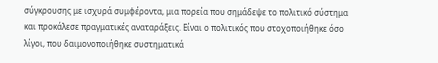σύγκρουσης με ισχυρά συμφέροντα, μια πορεία που σημάδεψε το πολιτικό σύστημα και προκάλεσε πραγματικές αναταράξεις. Είναι ο πολιτικός που στοχοποιήθηκε όσο λίγοι, που δαιμονοποιήθηκε συστηματικά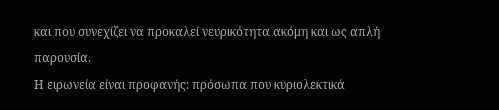και που συνεχίζει να προκαλεί νευρικότητα ακόμη και ως απλή παρουσία.
Η ειρωνεία είναι προφανής: πρόσωπα που κυριολεκτικά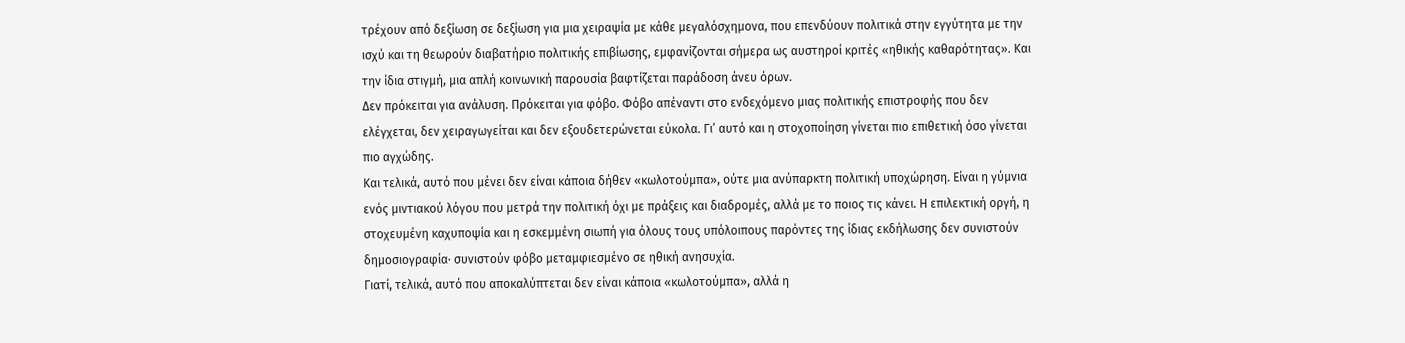τρέχουν από δεξίωση σε δεξίωση για μια χειραψία με κάθε μεγαλόσχημονα, που επενδύουν πολιτικά στην εγγύτητα με την ισχύ και τη θεωρούν διαβατήριο πολιτικής επιβίωσης, εμφανίζονται σήμερα ως αυστηροί κριτές «ηθικής καθαρότητας». Και την ίδια στιγμή, μια απλή κοινωνική παρουσία βαφτίζεται παράδοση άνευ όρων.
Δεν πρόκειται για ανάλυση. Πρόκειται για φόβο. Φόβο απέναντι στο ενδεχόμενο μιας πολιτικής επιστροφής που δεν ελέγχεται, δεν χειραγωγείται και δεν εξουδετερώνεται εύκολα. Γι’ αυτό και η στοχοποίηση γίνεται πιο επιθετική όσο γίνεται πιο αγχώδης.
Και τελικά, αυτό που μένει δεν είναι κάποια δήθεν «κωλοτούμπα», ούτε μια ανύπαρκτη πολιτική υποχώρηση. Είναι η γύμνια ενός μιντιακού λόγου που μετρά την πολιτική όχι με πράξεις και διαδρομές, αλλά με το ποιος τις κάνει. Η επιλεκτική οργή, η στοχευμένη καχυποψία και η εσκεμμένη σιωπή για όλους τους υπόλοιπους παρόντες της ίδιας εκδήλωσης δεν συνιστούν δημοσιογραφία· συνιστούν φόβο μεταμφιεσμένο σε ηθική ανησυχία.
Γιατί, τελικά, αυτό που αποκαλύπτεται δεν είναι κάποια «κωλοτούμπα», αλλά η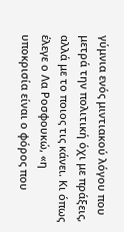γύμνια ενός μιντιακού λόγου που μετρά την πολιτική όχι με πράξεις, αλλά με το ποιος τις κάνει. Κι όπως έλεγε ο Λα Ροσφουκώ, «η υποκρισία είναι ο φόρος που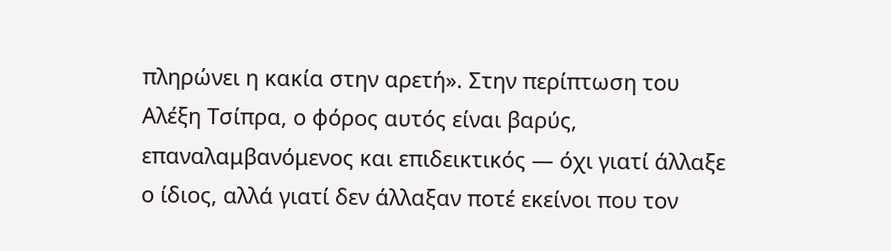πληρώνει η κακία στην αρετή». Στην περίπτωση του Αλέξη Τσίπρα, ο φόρος αυτός είναι βαρύς, επαναλαμβανόμενος και επιδεικτικός — όχι γιατί άλλαξε ο ίδιος, αλλά γιατί δεν άλλαξαν ποτέ εκείνοι που τον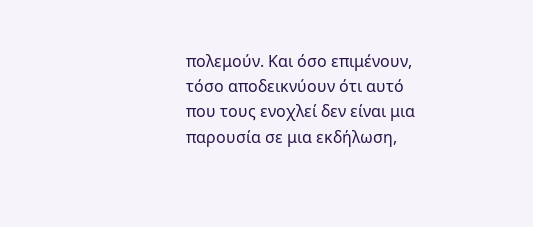πολεμούν. Και όσο επιμένουν, τόσο αποδεικνύουν ότι αυτό που τους ενοχλεί δεν είναι μια παρουσία σε μια εκδήλωση,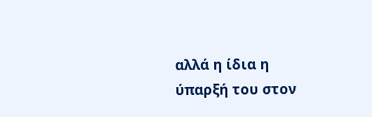αλλά η ίδια η ύπαρξή του στον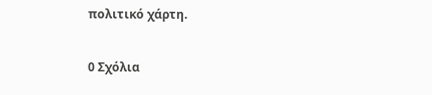πολιτικό χάρτη.

0 Σχόλια